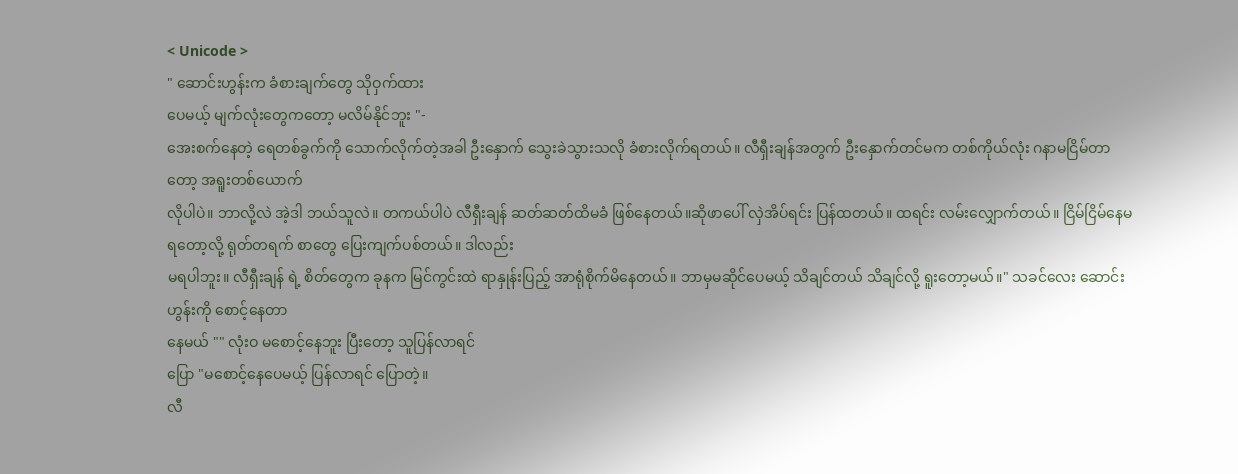< Unicode >
" ဆောင်းဟွန်းက ခံစားချက်တွေ သိုဝှက်ထား
ပေမယ့် မျက်လုံးတွေကတော့ မလိမ်နိုင်ဘူး "-
အေးစက်နေတဲ့ ရေတစ်ခွက်ကို သောက်လိုက်တဲ့အခါ ဦးနှောက် သွေးခဲသွားသလို ခံစားလိုက်ရတယ်။ လီရှီးချန်အတွက် ဦးနှောက်တင်မက တစ်ကိုယ်လုံး ဂနာမငြိမ်တာတော့ အရူးတစ်ယောက်
လိုပါပဲ။ ဘာလို့လဲ အဲ့ဒါ ဘယ်သူလဲ။ တကယ်ပါပဲ လီရှီးချန် ဆတ်ဆတ်ထိမခံ ဖြစ်နေတယ်။ဆိုဖာပေါ် လှဲအိပ်ရင်း ပြန်ထတယ်။ ထရင်း လမ်းလျှောက်တယ်။ ငြိမ်ငြိမ်နေမရတော့လို့ ရုတ်တရက် စာတွေ ပြေးကျက်ပစ်တယ်။ ဒါလည်း
မရပါဘူး။ လီရှီးချန် ရဲ့ စိတ်တွေက ခုနက မြင်ကွင်းထဲ ရာနှုန်းပြည့် အာရုံစိုက်မိနေတယ်။ ဘာမှမဆိုင်ပေမယ့် သိချင်တယ် သိချင်လို့ ရူးတော့မယ်။" သခင်လေး ဆောင်းဟွန်းကို စောင့်နေတာ
နေမယ် "" လုံးဝ မစောင့်နေဘူး ပြီးတော့ သူပြန်လာရင်
ပြော "မစောင့်နေပေမယ့် ပြန်လာရင် ပြောတဲ့။
လီ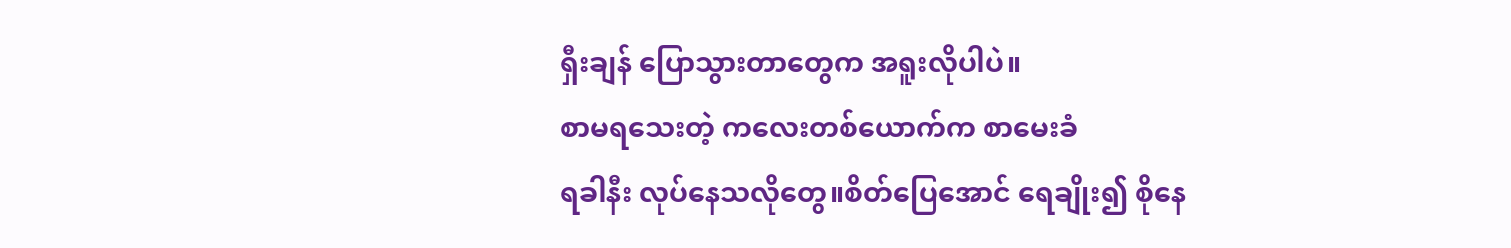ရှီးချန် ပြောသွားတာတွေက အရူးလိုပါပဲ။
စာမရသေးတဲ့ ကလေးတစ်ယောက်က စာမေးခံ
ရခါနီး လုပ်နေသလိုတွေ။စိတ်ပြေအောင် ရေချိုး၍ စိုနေ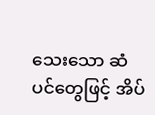သေးသော ဆံပင်တွေဖြင့် အိပ်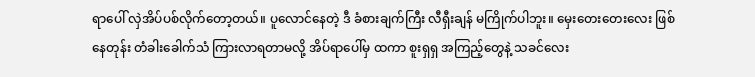ရာပေါ် လှဲအိပ်ပစ်လိုက်တော့တယ်။ ပူလောင်နေတဲ့ ဒီ ခံစားချက်ကြီး လီရှီးချန် မကြိုက်ပါဘူး။ မှေးတေးတေးလေး ဖြစ်နေတုန်း တံခါးခေါက်သံ ကြားလာရတာမလို့ အိပ်ရာပေါ်မှ ထကာ စူးရှရှ အကြည့်တွေနဲ့ သခင်လေး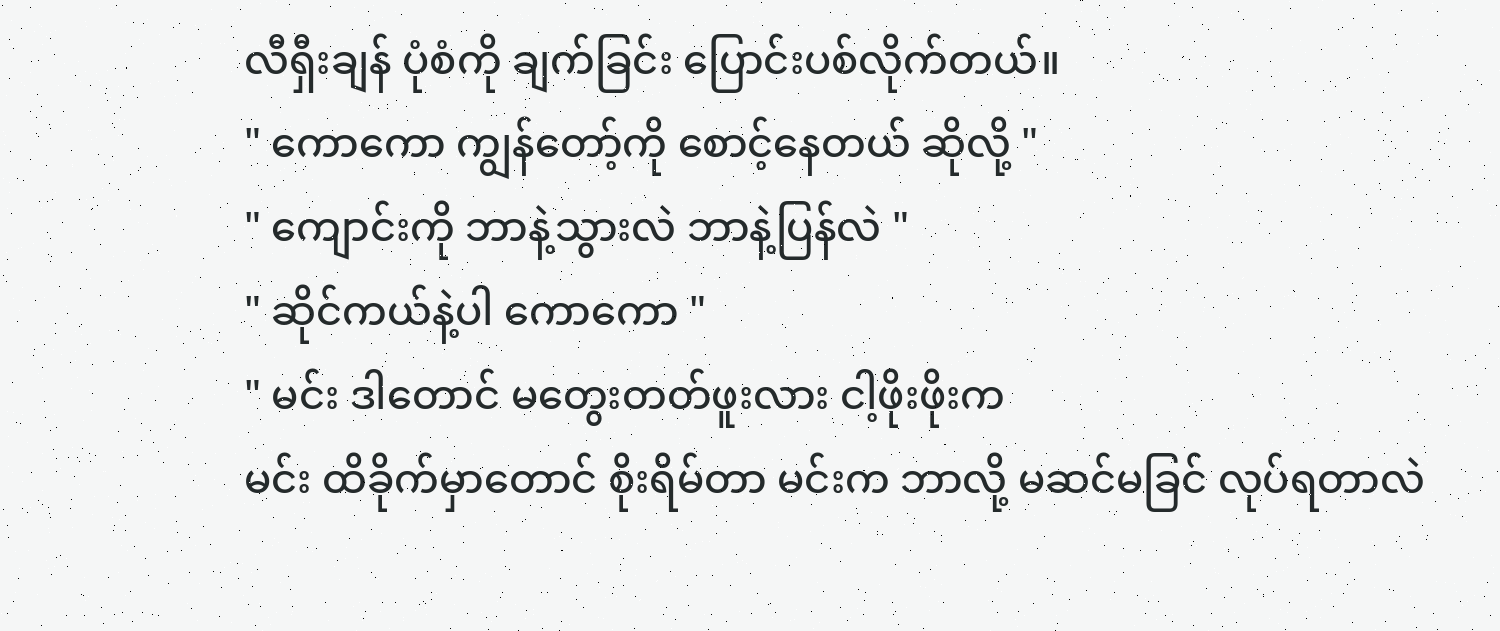လီရှီးချန် ပုံစံကို ချက်ခြင်း ပြောင်းပစ်လိုက်တယ်။
" ကောကော ကျွန်တော့်ကို စောင့်နေတယ် ဆိုလို့ "
" ကျောင်းကို ဘာနဲ့သွားလဲ ဘာနဲ့ပြန်လဲ "
" ဆိုင်ကယ်နဲ့ပါ ကောကော "
" မင်း ဒါတောင် မတွေးတတ်ဖူးလား ငါ့ဖိုးဖိုးက
မင်း ထိခိုက်မှာတောင် စိုးရိမ်တာ မင်းက ဘာလို့ မဆင်မခြင် လုပ်ရတာလဲ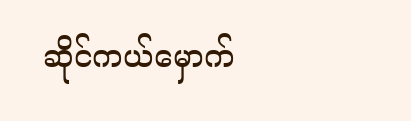ဆိုင်ကယ်မှောက်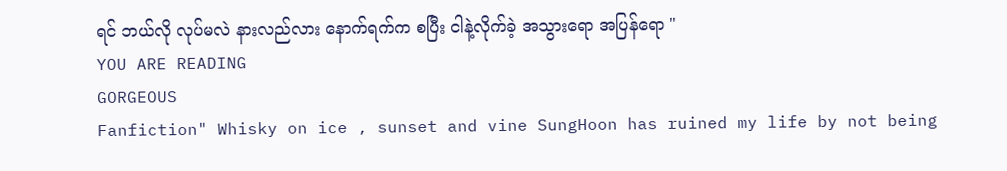ရင် ဘယ်လို လုပ်မလဲ နားလည်လား နောက်ရက်က စပြီး ငါနဲ့လိုက်ခဲ့ အသွားရော အပြန်ရော "
YOU ARE READING
GORGEOUS
Fanfiction" Whisky on ice , sunset and vine SungHoon has ruined my life by not being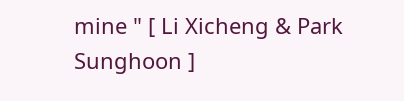mine " [ Li Xicheng & Park Sunghoon ]